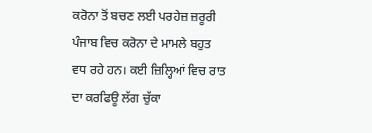ਕਰੋਨਾ ਤੋਂ ਬਚਣ ਲਈ ਪਰਹੇਜ਼ ਜ਼ਰੂਰੀ
ਪੰਜਾਬ ਵਿਚ ਕਰੋਨਾ ਦੇ ਮਾਮਲੇ ਬਹੁਤ ਵਧ ਰਹੇ ਹਨ। ਕਈ ਜ਼ਿਲ੍ਹਿਆਂ ਵਿਚ ਰਾਤ ਦਾ ਕਰਫਿਊ ਲੱਗ ਚੁੱਕਾ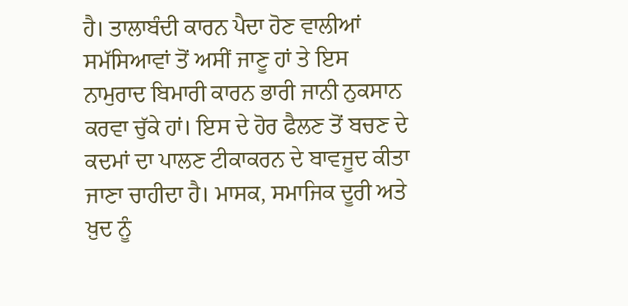ਹੈ। ਤਾਲਾਬੰਦੀ ਕਾਰਨ ਪੈਦਾ ਹੋਣ ਵਾਲੀਆਂ ਸਮੱਸਿਆਵਾਂ ਤੋਂ ਅਸੀਂ ਜਾਣੂ ਹਾਂ ਤੇ ਇਸ ਨਾਮੁਰਾਦ ਬਿਮਾਰੀ ਕਾਰਨ ਭਾਰੀ ਜਾਨੀ ਨੁਕਸਾਨ ਕਰਵਾ ਚੁੱਕੇ ਹਾਂ। ਇਸ ਦੇ ਹੋਰ ਫੈਲਣ ਤੋਂ ਬਚਣ ਦੇ ਕਦਮਾਂ ਦਾ ਪਾਲਣ ਟੀਕਾਕਰਨ ਦੇ ਬਾਵਜੂਦ ਕੀਤਾ ਜਾਣਾ ਚਾਹੀਦਾ ਹੈ। ਮਾਸਕ, ਸਮਾਜਿਕ ਦੂਰੀ ਅਤੇ ਖ਼ੁਦ ਨੂੰ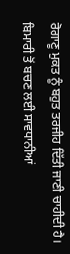ਰੋਗਾਣੂ ਮੁਕਤ ਨੂੰ ਬਹੁਤ ਤਰਜੀਹ ਦਿੱਤੀ ਜਾਣੀ ਚਾਹੀਦੀ ਹੈ। ਬਿਮਾਰੀ ਤੋਂ ਬਚਣ ਲਈ ਸਾਵਧਾਨੀਆਂ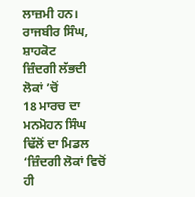ਲਾਜ਼ਮੀ ਹਨ।
ਰਾਜਬੀਰ ਸਿੰਘ, ਸ਼ਾਹਕੋਟ
ਜ਼ਿੰਦਗੀ ਲੱਭਦੀ ਲੋਕਾਂ ’ਚੋਂ
18 ਮਾਰਚ ਦਾ ਮਨਮੋਹਨ ਸਿੰਘ ਢਿੱਲੋਂ ਦਾ ਮਿਡਲ ‘ਜ਼ਿੰਦਗੀ ਲੋਕਾਂ ਵਿਚੋਂ ਹੀ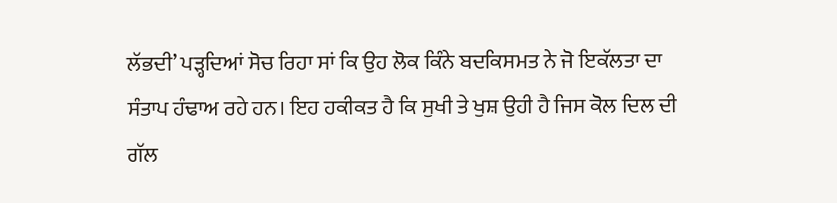ਲੱਭਦੀ’ ਪੜ੍ਹਦਿਆਂ ਸੋਚ ਰਿਹਾ ਸਾਂ ਕਿ ਉਹ ਲੋਕ ਕਿੰਨੇ ਬਦਕਿਸਮਤ ਨੇ ਜੋ ਇਕੱਲਤਾ ਦਾ ਸੰਤਾਪ ਹੰਢਾਅ ਰਹੇ ਹਨ। ਇਹ ਹਕੀਕਤ ਹੈ ਕਿ ਸੁਖੀ ਤੇ ਖੁਸ਼ ਉਹੀ ਹੈ ਜਿਸ ਕੋਲ ਦਿਲ ਦੀ ਗੱਲ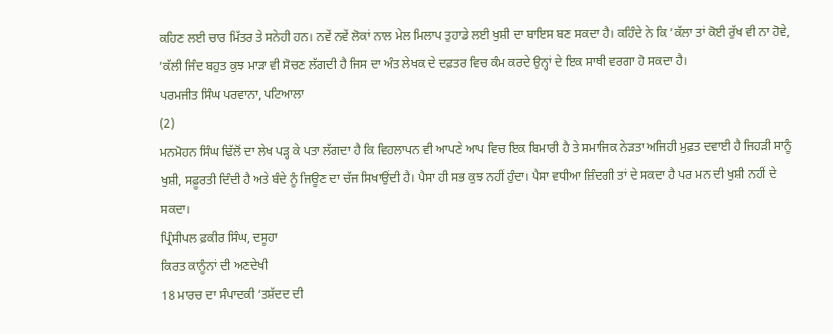ਕਹਿਣ ਲਈ ਚਾਰ ਮਿੱਤਰ ਤੇ ਸਨੇਹੀ ਹਨ। ਨਵੇਂ ਨਵੇਂ ਲੋਕਾਂ ਨਾਲ ਮੇਲ ਮਿਲਾਪ ਤੁਹਾਡੇ ਲਈ ਖੁਸ਼ੀ ਦਾ ਬਾਇਸ ਬਣ ਸਕਦਾ ਹੈ। ਕਹਿੰਦੇ ਨੇ ਕਿ ’ਕੱਲਾ ਤਾਂ ਕੋਈ ਰੁੱਖ ਵੀ ਨਾ ਹੋਵੇ, ’ਕੱਲੀ ਜਿੰਦ ਬਹੁਤ ਕੁਝ ਮਾੜਾ ਵੀ ਸੋਚਣ ਲੱਗਦੀ ਹੈ ਜਿਸ ਦਾ ਅੰਤ ਲੇਖਕ ਦੇ ਦਫ਼ਤਰ ਵਿਚ ਕੰਮ ਕਰਦੇ ਉਨ੍ਹਾਂ ਦੇ ਇਕ ਸਾਥੀ ਵਰਗਾ ਹੋ ਸਕਦਾ ਹੈ।
ਪਰਮਜੀਤ ਸਿੰਘ ਪਰਵਾਨਾ, ਪਟਿਆਲਾ
(2)
ਮਨਮੋਹਨ ਸਿੰਘ ਢਿੱਲੋਂ ਦਾ ਲੇਖ ਪੜ੍ਹ ਕੇ ਪਤਾ ਲੱਗਦਾ ਹੈ ਕਿ ਵਿਹਲਾਪਨ ਵੀ ਆਪਣੇ ਆਪ ਵਿਚ ਇਕ ਬਿਮਾਰੀ ਹੈ ਤੇ ਸਮਾਜਿਕ ਨੇੜਤਾ ਅਜਿਹੀ ਮੁਫ਼ਤ ਦਵਾਈ ਹੈ ਜਿਹੜੀ ਸਾਨੂੰ ਖੁਸ਼ੀ, ਸਫ਼ੂਰਤੀ ਦਿੰਦੀ ਹੈ ਅਤੇ ਬੰਦੇ ਨੂੰ ਜਿਊਣ ਦਾ ਚੱਜ ਸਿਖਾਉਂਦੀ ਹੈ। ਪੈਸਾ ਹੀ ਸਭ ਕੁਝ ਨਹੀਂ ਹੁੰਦਾ। ਪੈਸਾ ਵਧੀਆ ਜ਼ਿੰਦਗੀ ਤਾਂ ਦੇ ਸਕਦਾ ਹੈ ਪਰ ਮਨ ਦੀ ਖੁਸ਼ੀ ਨਹੀਂ ਦੇ ਸਕਦਾ।
ਪ੍ਰਿੰਸੀਪਲ ਫ਼ਕੀਰ ਸਿੰਘ, ਦਸੂਹਾ
ਕਿਰਤ ਕਾਨੂੰਨਾਂ ਦੀ ਅਣਦੇਖੀ
18 ਮਾਰਚ ਦਾ ਸੰਪਾਦਕੀ ‘ਤਸ਼ੱਦਦ ਦੀ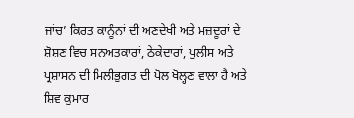ਜਾਂਚ’ ਕਿਰਤ ਕਾਨੂੰਨਾਂ ਦੀ ਅਣਦੇਖੀ ਅਤੇ ਮਜ਼ਦੂਰਾਂ ਦੇ ਸ਼ੋਸ਼ਣ ਵਿਚ ਸਨਅਤਕਾਰਾਂ, ਠੇਕੇਦਾਰਾਂ, ਪੁਲੀਸ ਅਤੇ ਪ੍ਰਸ਼ਾਸਨ ਦੀ ਮਿਲੀਭੁਗਤ ਦੀ ਪੋਲ ਖੋਲ੍ਹਣ ਵਾਲਾ ਹੈ ਅਤੇ ਸ਼ਿਵ ਕੁਮਾਰ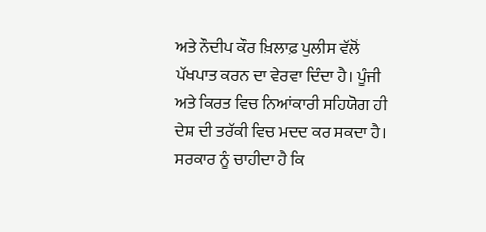ਅਤੇ ਨੌਦੀਪ ਕੌਰ ਖ਼ਿਲਾਫ਼ ਪੁਲੀਸ ਵੱਲੋਂ ਪੱਖਪਾਤ ਕਰਨ ਦਾ ਵੇਰਵਾ ਦਿੰਦਾ ਹੈ। ਪੂੰਜੀ ਅਤੇ ਕਿਰਤ ਵਿਚ ਨਿਆਂਕਾਰੀ ਸਹਿਯੋਗ ਹੀ ਦੇਸ਼ ਦੀ ਤਰੱਕੀ ਵਿਚ ਮਦਦ ਕਰ ਸਕਦਾ ਹੈ। ਸਰਕਾਰ ਨੂੰ ਚਾਹੀਦਾ ਹੈ ਕਿ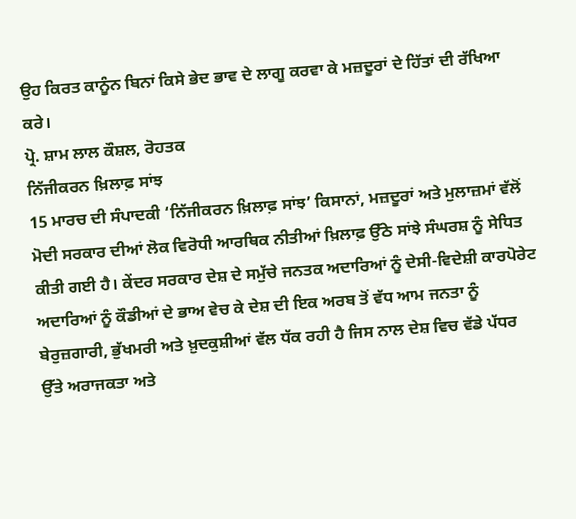ਉਹ ਕਿਰਤ ਕਾਨੂੰਨ ਬਿਨਾਂ ਕਿਸੇ ਭੇਦ ਭਾਵ ਦੇ ਲਾਗੂ ਕਰਵਾ ਕੇ ਮਜ਼ਦੂਰਾਂ ਦੇ ਹਿੱਤਾਂ ਦੀ ਰੱਖਿਆ ਕਰੇ।
ਪ੍ਰੋ. ਸ਼ਾਮ ਲਾਲ ਕੌਸ਼ਲ, ਰੋਹਤਕ
ਨਿੱਜੀਕਰਨ ਖ਼ਿਲਾਫ਼ ਸਾਂਝ
15 ਮਾਰਚ ਦੀ ਸੰਪਾਦਕੀ ‘ਨਿੱਜੀਕਰਨ ਖ਼ਿਲਾਫ਼ ਸਾਂਝ’ ਕਿਸਾਨਾਂ, ਮਜ਼ਦੂਰਾਂ ਅਤੇ ਮੁਲਾਜ਼ਮਾਂ ਵੱਲੋਂ ਮੋਦੀ ਸਰਕਾਰ ਦੀਆਂ ਲੋਕ ਵਿਰੋਧੀ ਆਰਥਿਕ ਨੀਤੀਆਂ ਖ਼ਿਲਾਫ਼ ਉੱਠੇ ਸਾਂਝੇ ਸੰਘਰਸ਼ ਨੂੰ ਸੇਧਿਤ ਕੀਤੀ ਗਈ ਹੈ। ਕੇਂਦਰ ਸਰਕਾਰ ਦੇਸ਼ ਦੇ ਸਮੁੱਚੇ ਜਨਤਕ ਅਦਾਰਿਆਂ ਨੂੰ ਦੇਸੀ-ਵਿਦੇਸ਼ੀ ਕਾਰਪੋਰੇਟ ਅਦਾਰਿਆਂ ਨੂੰ ਕੌਡੀਆਂ ਦੇ ਭਾਅ ਵੇਚ ਕੇ ਦੇਸ਼ ਦੀ ਇਕ ਅਰਬ ਤੋਂ ਵੱਧ ਆਮ ਜਨਤਾ ਨੂੰ ਬੇਰੁਜ਼ਗਾਰੀ, ਭੁੱਖਮਰੀ ਅਤੇ ਖ਼ੁਦਕੁਸ਼ੀਆਂ ਵੱਲ ਧੱਕ ਰਹੀ ਹੈ ਜਿਸ ਨਾਲ ਦੇਸ਼ ਵਿਚ ਵੱਡੇ ਪੱਧਰ ਉੱਤੇ ਅਰਾਜਕਤਾ ਅਤੇ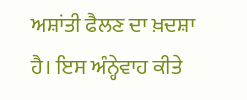ਅਸ਼ਾਂਤੀ ਫੈਲਣ ਦਾ ਖ਼ਦਸ਼ਾ ਹੈ। ਇਸ ਅੰਨ੍ਹੇਵਾਹ ਕੀਤੇ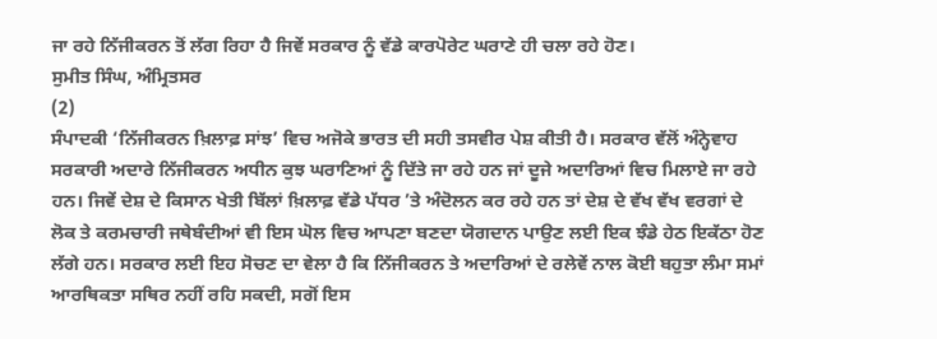ਜਾ ਰਹੇ ਨਿੱਜੀਕਰਨ ਤੋਂ ਲੱਗ ਰਿਹਾ ਹੈ ਜਿਵੇਂ ਸਰਕਾਰ ਨੂੰ ਵੱਡੇ ਕਾਰਪੋਰੇਟ ਘਰਾਣੇ ਹੀ ਚਲਾ ਰਹੇ ਹੋਣ।
ਸੁਮੀਤ ਸਿੰਘ, ਅੰਮ੍ਰਿਤਸਰ
(2)
ਸੰਪਾਦਕੀ ‘ਨਿੱਜੀਕਰਨ ਖ਼ਿਲਾਫ਼ ਸਾਂਝ’ ਵਿਚ ਅਜੋਕੇ ਭਾਰਤ ਦੀ ਸਹੀ ਤਸਵੀਰ ਪੇਸ਼ ਕੀਤੀ ਹੈ। ਸਰਕਾਰ ਵੱਲੋਂ ਅੰਨ੍ਹੇਵਾਹ ਸਰਕਾਰੀ ਅਦਾਰੇ ਨਿੱਜੀਕਰਨ ਅਧੀਨ ਕੁਝ ਘਰਾਣਿਆਂ ਨੂੰ ਦਿੱਤੇ ਜਾ ਰਹੇ ਹਨ ਜਾਂ ਦੂਜੇ ਅਦਾਰਿਆਂ ਵਿਚ ਮਿਲਾਏ ਜਾ ਰਹੇ ਹਨ। ਜਿਵੇਂ ਦੇਸ਼ ਦੇ ਕਿਸਾਨ ਖੇਤੀ ਬਿੱਲਾਂ ਖ਼ਿਲਾਫ਼ ਵੱਡੇ ਪੱਧਰ ’ਤੇ ਅੰਦੋਲਨ ਕਰ ਰਹੇ ਹਨ ਤਾਂ ਦੇਸ਼ ਦੇ ਵੱਖ ਵੱਖ ਵਰਗਾਂ ਦੇ ਲੋਕ ਤੇ ਕਰਮਚਾਰੀ ਜਥੇਬੰਦੀਆਂ ਵੀ ਇਸ ਘੋਲ ਵਿਚ ਆਪਣਾ ਬਣਦਾ ਯੋਗਦਾਨ ਪਾਉਣ ਲਈ ਇਕ ਝੰਡੇ ਹੇਠ ਇਕੱਠਾ ਹੋਣ ਲੱਗੇ ਹਨ। ਸਰਕਾਰ ਲਈ ਇਹ ਸੋਚਣ ਦਾ ਵੇਲਾ ਹੈ ਕਿ ਨਿੱਜੀਕਰਨ ਤੇ ਅਦਾਰਿਆਂ ਦੇ ਰਲੇਵੇਂ ਨਾਲ ਕੋਈ ਬਹੁਤਾ ਲੰਮਾ ਸਮਾਂ ਆਰਥਿਕਤਾ ਸਥਿਰ ਨਹੀਂ ਰਹਿ ਸਕਦੀ, ਸਗੋਂ ਇਸ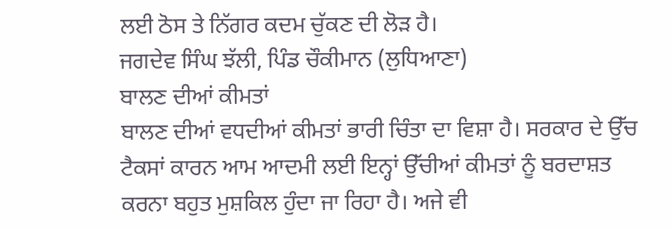ਲਈ ਠੋਸ ਤੇ ਨਿੱਗਰ ਕਦਮ ਚੁੱਕਣ ਦੀ ਲੋੜ ਹੈ।
ਜਗਦੇਵ ਸਿੰਘ ਝੱਲੀ, ਪਿੰਡ ਚੌਕੀਮਾਨ (ਲੁਧਿਆਣਾ)
ਬਾਲਣ ਦੀਆਂ ਕੀਮਤਾਂ
ਬਾਲਣ ਦੀਆਂ ਵਧਦੀਆਂ ਕੀਮਤਾਂ ਭਾਰੀ ਚਿੰਤਾ ਦਾ ਵਿਸ਼ਾ ਹੈ। ਸਰਕਾਰ ਦੇ ਉੱਚ ਟੈਕਸਾਂ ਕਾਰਨ ਆਮ ਆਦਮੀ ਲਈ ਇਨ੍ਹਾਂ ਉੱਚੀਆਂ ਕੀਮਤਾਂ ਨੂੰ ਬਰਦਾਸ਼ਤ ਕਰਨਾ ਬਹੁਤ ਮੁਸ਼ਕਿਲ ਹੁੰਦਾ ਜਾ ਰਿਹਾ ਹੈ। ਅਜੇ ਵੀ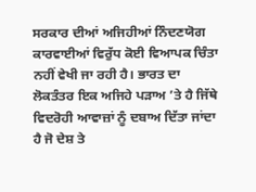ਸਰਕਾਰ ਦੀਆਂ ਅਜਿਹੀਆਂ ਨਿੰਦਣਯੋਗ ਕਾਰਵਾਈਆਂ ਵਿਰੁੱਧ ਕੋਈ ਵਿਆਪਕ ਚਿੰਤਾ ਨਹੀਂ ਵੇਖੀ ਜਾ ਰਹੀ ਹੈ। ਭਾਰਤ ਦਾ ਲੋਕਤੰਤਰ ਇਕ ਅਜਿਹੇ ਪੜਾਅ ’ਤੇ ਹੈ ਜਿੱਥੇ ਵਿਦਰੋਹੀ ਆਵਾਜ਼ਾਂ ਨੂੰ ਦਬਾਅ ਦਿੱਤਾ ਜਾਂਦਾ ਹੈ ਜੋ ਦੇਸ਼ ਤੇ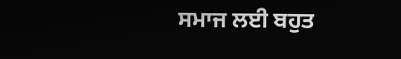ਸਮਾਜ ਲਈ ਬਹੁਤ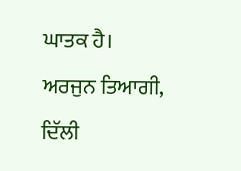ਘਾਤਕ ਹੈ।
ਅਰਜੁਨ ਤਿਆਗੀ, ਦਿੱਲੀ